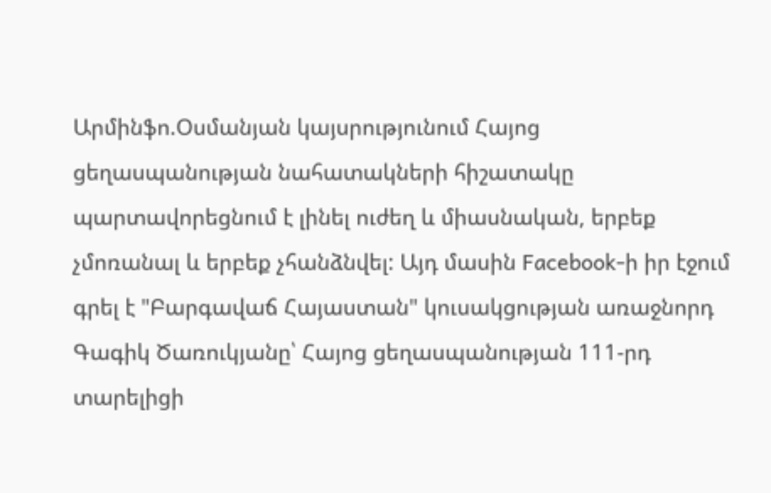Արմինֆո.Օսմանյան կայսրությունում Հայոց ցեղասպանության նահատակների հիշատակը պարտավորեցնում է լինել ուժեղ և միասնական, երբեք չմոռանալ և երբեք չհանձնվել: Այդ մասին Facebook-ի իր էջում գրել է "Բարգավաճ Հայաստան" կուսակցության առաջնորդ Գագիկ Ծառուկյանը՝ Հայոց ցեղասպանության 111-րդ տարելիցի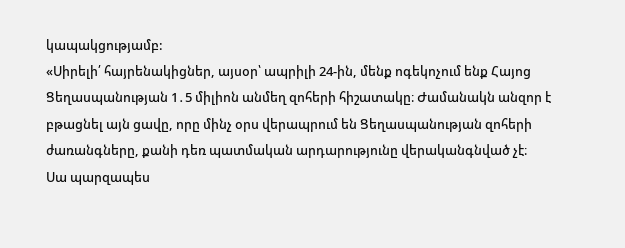կապակցությամբ:
«Սիրելի՛ հայրենակիցներ, այսօր՝ ապրիլի 24-ին, մենք ոգեկոչում ենք Հայոց Ցեղասպանության 1․5 միլիոն անմեղ զոհերի հիշատակը։ Ժամանակն անզոր է բթացնել այն ցավը, որը մինչ օրս վերապրում են Ցեղասպանության զոհերի ժառանգները, քանի դեռ պատմական արդարությունը վերականգնված չէ։
Սա պարզապես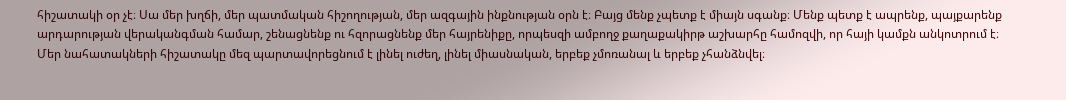հիշատակի օր չէ։ Սա մեր խղճի, մեր պատմական հիշողության, մեր ազգային ինքնության օրն է։ Բայց մենք չպետք է միայն սգանք։ Մենք պետք է ապրենք, պայքարենք արդարության վերականգման համար, շենացնենք ու հզորացնենք մեր հայրենիքը, որպեսզի ամբողջ քաղաքակիրթ աշխարհը համոզվի, որ հայի կամքն անկոտրում է։
Մեր նահատակների հիշատակը մեզ պարտավորեցնում է լինել ուժեղ, լինել միասնական, երբեք չմոռանալ և երբեք չհանձնվել։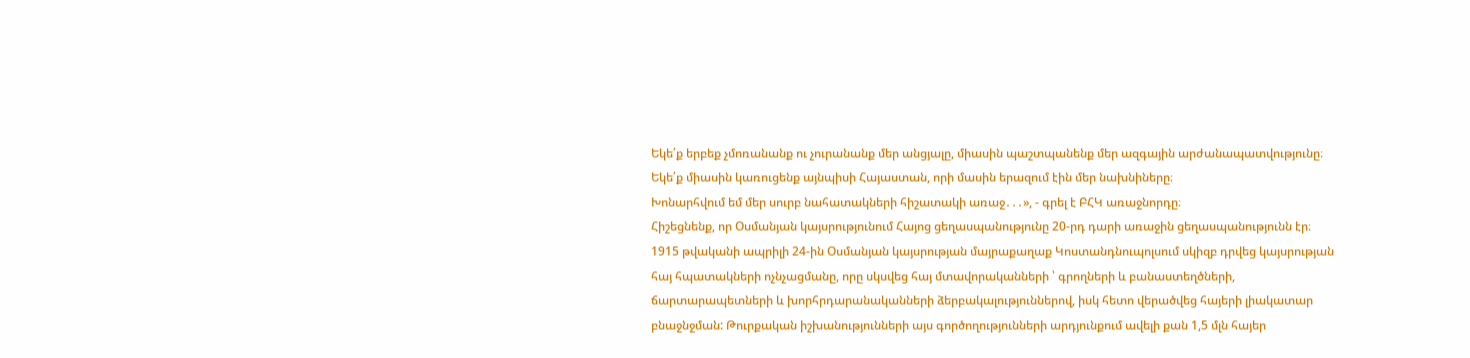Եկե՛ք երբեք չմոռանանք ու չուրանանք մեր անցյալը, միասին պաշտպանենք մեր ազգային արժանապատվությունը։
Եկե՛ք միասին կառուցենք այնպիսի Հայաստան, որի մասին երազում էին մեր նախնիները։
Խոնարհվում եմ մեր սուրբ նահատակների հիշատակի առաջ․․․», - գրել է ԲՀԿ առաջնորդը։
Հիշեցնենք, որ Օսմանյան կայսրությունում Հայոց ցեղասպանությունը 20-րդ դարի առաջին ցեղասպանությունն էր։ 1915 թվականի ապրիլի 24-ին Օսմանյան կայսրության մայրաքաղաք Կոստանդնուպոլսում սկիզբ դրվեց կայսրության հայ հպատակների ոչնչացմանը, որը սկսվեց հայ մտավորականների ՝ գրողների և բանաստեղծների, ճարտարապետների և խորհրդարանականների ձերբակալություններով, իսկ հետո վերածվեց հայերի լիակատար բնաջնջման: Թուրքական իշխանությունների այս գործողությունների արդյունքում ավելի քան 1,5 մլն հայեր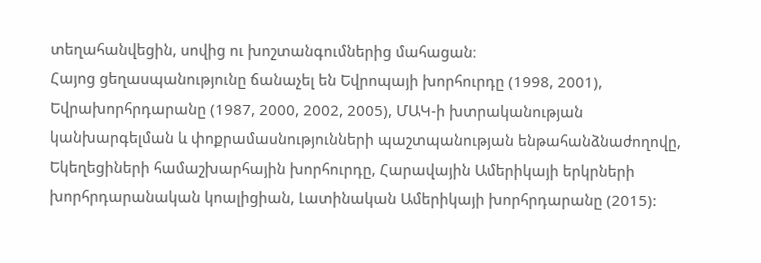տեղահանվեցին, սովից ու խոշտանգումներից մահացան։
Հայոց ցեղասպանությունը ճանաչել են Եվրոպայի խորհուրդը (1998, 2001), Եվրախորհրդարանը (1987, 2000, 2002, 2005), ՄԱԿ-ի խտրականության կանխարգելման և փոքրամասնությունների պաշտպանության ենթահանձնաժողովը, Եկեղեցիների համաշխարհային խորհուրդը, Հարավային Ամերիկայի երկրների խորհրդարանական կոալիցիան, Լատինական Ամերիկայի խորհրդարանը (2015):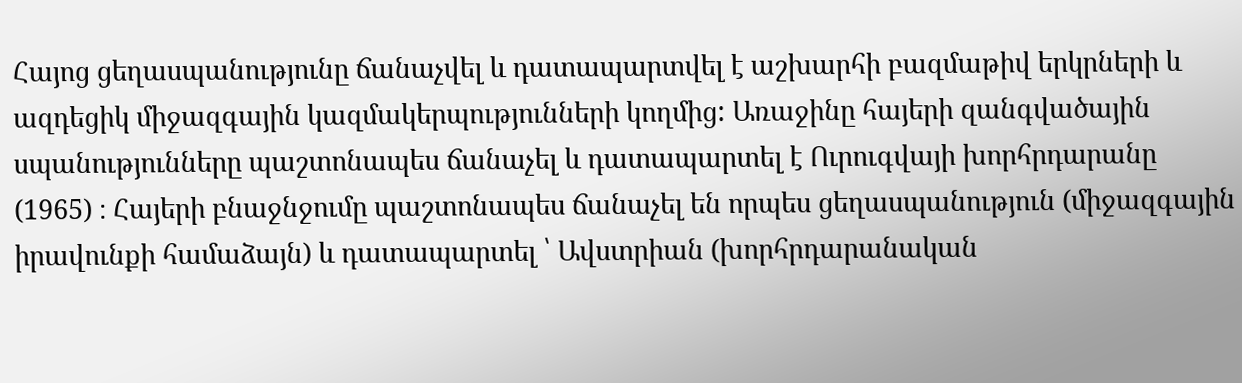Հայոց ցեղասպանությունը ճանաչվել և դատապարտվել է աշխարհի բազմաթիվ երկրների և ազդեցիկ միջազգային կազմակերպությունների կողմից: Առաջինը հայերի զանգվածային սպանությունները պաշտոնապես ճանաչել և դատապարտել է Ուրուգվայի խորհրդարանը (1965) ։ Հայերի բնաջնջումը պաշտոնապես ճանաչել են որպես ցեղասպանություն (միջազգային իրավունքի համաձայն) և դատապարտել ՝ Ավստրիան (խորհրդարանական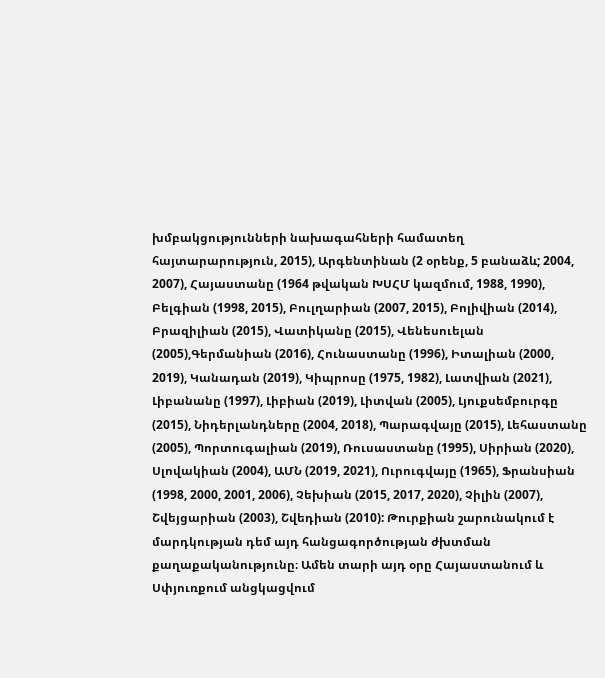խմբակցությունների նախագահների համատեղ հայտարարություն, 2015), Արգենտինան (2 օրենք, 5 բանաձև; 2004, 2007), Հայաստանը (1964 թվական ԽՍՀՄ կազմում, 1988, 1990), Բելգիան (1998, 2015), Բուլղարիան (2007, 2015), Բոլիվիան (2014), Բրազիլիան (2015), Վատիկանը (2015), Վենեսուելան (2005),Գերմանիան (2016), Հունաստանը (1996), Իտալիան (2000, 2019), Կանադան (2019), Կիպրոսը (1975, 1982), Լատվիան (2021), Լիբանանը (1997), Լիբիան (2019), Լիտվան (2005), Լյուքսեմբուրգը (2015), Նիդերլանդները (2004, 2018), Պարագվայը (2015), Լեհաստանը (2005), Պորտուգալիան (2019), Ռուսաստանը (1995), Սիրիան (2020), Սլովակիան (2004), ԱՄՆ (2019, 2021), Ուրուգվայը (1965), Ֆրանսիան (1998, 2000, 2001, 2006), Չեխիան (2015, 2017, 2020), Չիլին (2007), Շվեյցարիան (2003), Շվեդիան (2010): Թուրքիան շարունակում է մարդկության դեմ այդ հանցագործության ժխտման քաղաքականությունը։ Ամեն տարի այդ օրը Հայաստանում և Սփյուռքում անցկացվում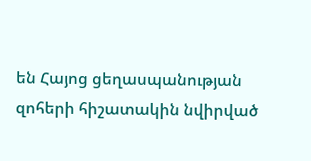են Հայոց ցեղասպանության զոհերի հիշատակին նվիրված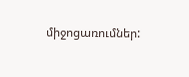միջոցառումներ: